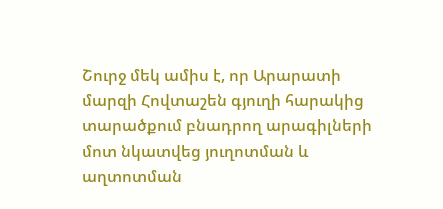Շուրջ մեկ ամիս է, որ Արարատի մարզի Հովտաշեն գյուղի հարակից տարածքում բնադրող արագիլների մոտ նկատվեց յուղոտման և աղտոտման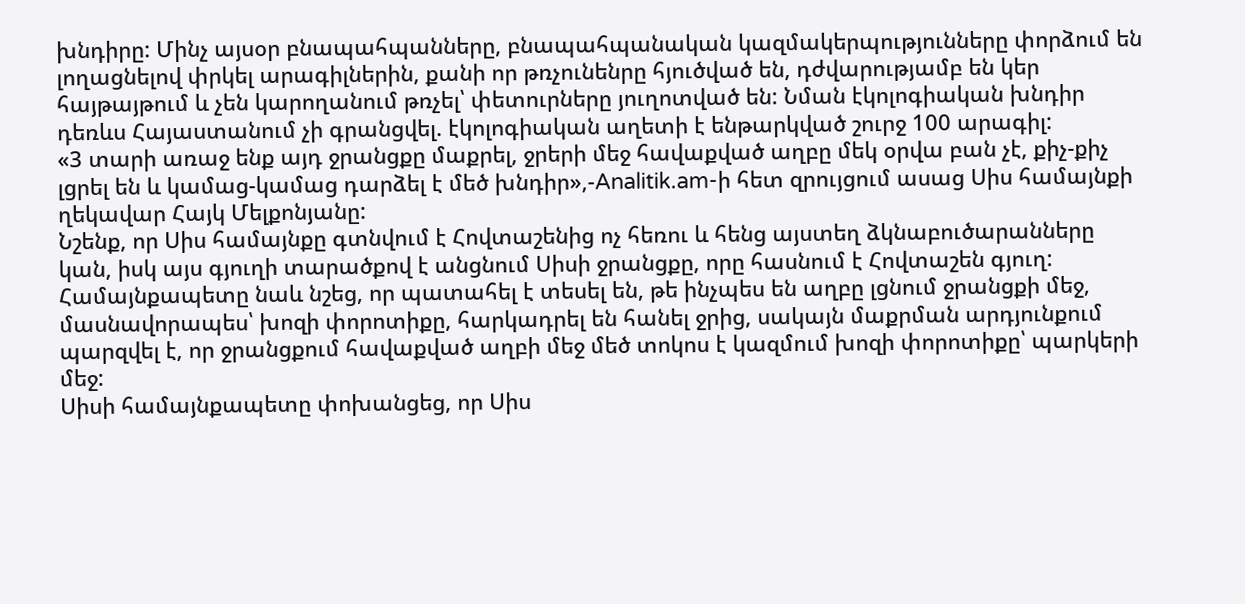խնդիրը: Մինչ այսօր բնապահպանները, բնապահպանական կազմակերպությունները փորձում են լողացնելով փրկել արագիլներին, քանի որ թռչունենրը հյուծված են, դժվարությամբ են կեր հայթայթում և չեն կարողանում թռչել՝ փետուրները յուղոտված են: Նման էկոլոգիական խնդիր դեռևս Հայաստանում չի գրանցվել. էկոլոգիական աղետի է ենթարկված շուրջ 100 արագիլ:
«3 տարի առաջ ենք այդ ջրանցքը մաքրել, ջրերի մեջ հավաքված աղբը մեկ օրվա բան չէ, քիչ-քիչ լցրել են և կամաց-կամաց դարձել է մեծ խնդիր»,-Analitik.am-ի հետ զրույցում ասաց Սիս համայնքի ղեկավար Հայկ Մելքոնյանը:
Նշենք, որ Սիս համայնքը գտնվում է Հովտաշենից ոչ հեռու և հենց այստեղ ձկնաբուծարանները կան, իսկ այս գյուղի տարածքով է անցնում Սիսի ջրանցքը, որը հասնում է Հովտաշեն գյուղ:
Համայնքապետը նաև նշեց, որ պատահել է տեսել են, թե ինչպես են աղբը լցնում ջրանցքի մեջ, մասնավորապես՝ խոզի փորոտիքը, հարկադրել են հանել ջրից, սակայն մաքրման արդյունքում պարզվել է, որ ջրանցքում հավաքված աղբի մեջ մեծ տոկոս է կազմում խոզի փորոտիքը՝ պարկերի մեջ:
Սիսի համայնքապետը փոխանցեց, որ Սիս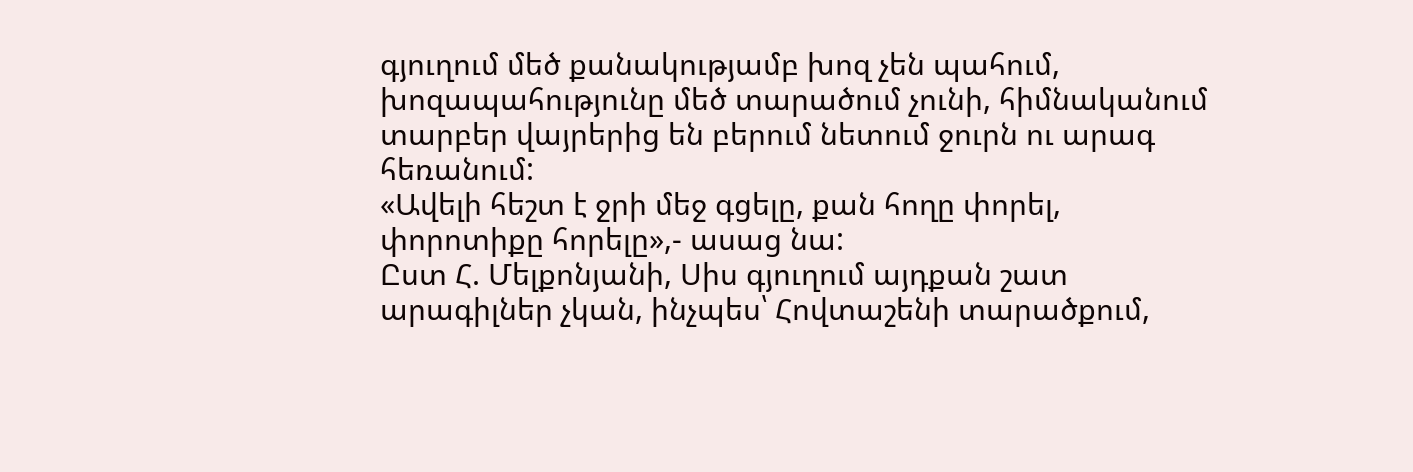գյուղում մեծ քանակությամբ խոզ չեն պահում, խոզապահությունը մեծ տարածում չունի, հիմնականում տարբեր վայրերից են բերում նետում ջուրն ու արագ հեռանում:
«Ավելի հեշտ է ջրի մեջ գցելը, քան հողը փորել, փորոտիքը հորելը»,- ասաց նա:
Ըստ Հ. Մելքոնյանի, Սիս գյուղում այդքան շատ արագիլներ չկան, ինչպես՝ Հովտաշենի տարածքում,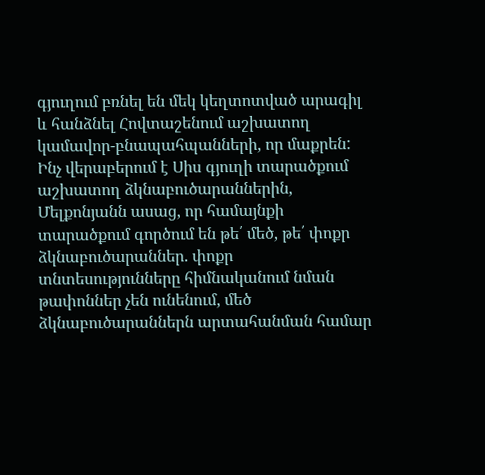գյուղում բռնել են մեկ կեղտոտված արագիլ և հանձնել Հովտաշենում աշխատող կամավոր-բնապահպանների, որ մաքրեն:
Ինչ վերաբերում է Սիս գյուղի տարածքում աշխատող ձկնաբուծարաններին, Մելքոնյանն ասաց, որ համայնքի տարածքում գործում են թե՛ մեծ, թե՛ փոքր ձկնաբուծարաններ. փոքր տնտեսությունները հիմնականում նման թափոններ չեն ունենում, մեծ ձկնաբուծարաններն արտահանման համար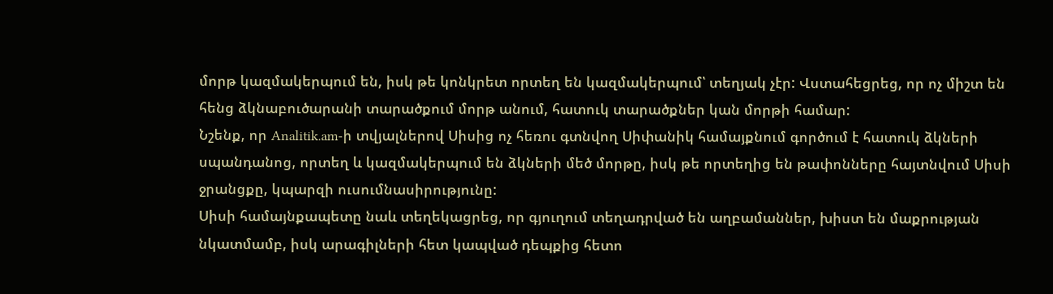մորթ կազմակերպում են, իսկ թե կոնկրետ որտեղ են կազմակերպում՝ տեղյակ չէր: Վստահեցրեց, որ ոչ միշտ են հենց ձկնաբուծարանի տարածքում մորթ անում, հատուկ տարածքներ կան մորթի համար:
Նշենք, որ Analitik.am-ի տվյալներով Սիսից ոչ հեռու գտնվող Սիփանիկ համայքնում գործում է հատուկ ձկների սպանդանոց, որտեղ և կազմակերպում են ձկների մեծ մորթը, իսկ թե որտեղից են թափոնները հայտնվում Սիսի ջրանցքը, կպարզի ուսումնասիրությունը:
Սիսի համայնքապետը նաև տեղեկացրեց, որ գյուղում տեղադրված են աղբամաններ, խիստ են մաքրության նկատմամբ, իսկ արագիլների հետ կապված դեպքից հետո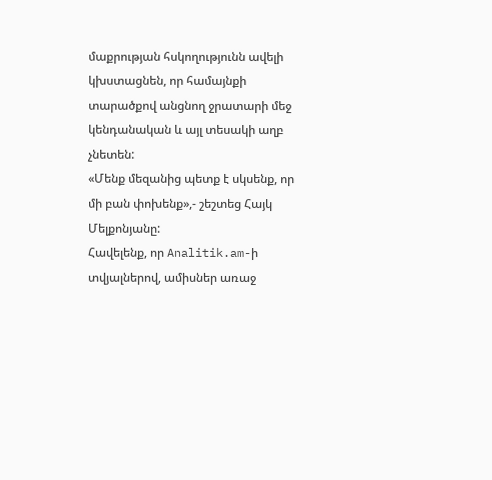մաքրության հսկողությունն ավելի կխստացնեն, որ համայնքի տարածքով անցնող ջրատարի մեջ կենդանական և այլ տեսակի աղբ չնետեն:
«Մենք մեզանից պետք է սկսենք, որ մի բան փոխենք»,- շեշտեց Հայկ Մելքոնյանը:
Հավելենք, որ Analitik.am-ի տվյալներով, ամիսներ առաջ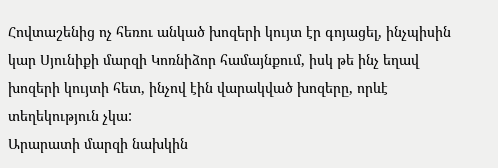Հովտաշենից ոչ հեռու անկած խոզերի կույտ էր գոյացել, ինչպիսին կար Սյունիքի մարզի Կոռնիձոր համայնքում, իսկ թե ինչ եղավ խոզերի կույտի հետ, ինչով էին վարակված խոզերը, որևէ տեղեկություն չկա:
Արարատի մարզի նախկին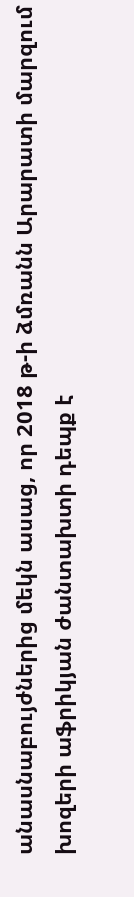անասնաբույժներից մեկն ասաց, որ 2018 թ-ի ձմռանն Արարատի մարզում խոզերի աֆրիկյան ժանտախտի դեպք է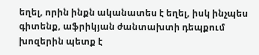եղել, որին ինքն ականատես է եղել, իսկ ինչպես գիտենք, աֆրիկյան ժանտախտի դեպքում խոզերին պետք է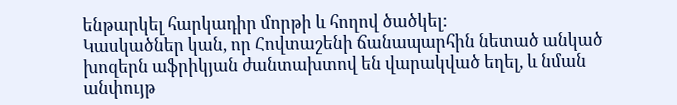ենթարկել հարկադիր մորթի և հողով ծածկել:
Կասկածներ կան, որ Հովտաշենի ճանապարհին նետած անկած խոզերն աֆրիկյան ժանտախտով են վարակված եղել, և նման անփույթ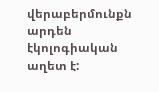վերաբերմունքն արդեն էկոլոգիական աղետ է: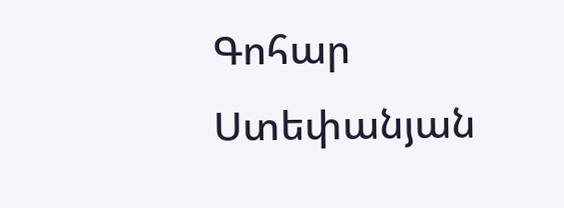Գոհար Ստեփանյան